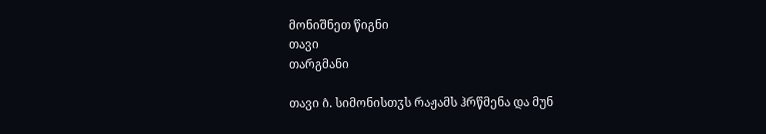მონიშნეთ წიგნი
თავი
თარგმანი

თავი ი̂. სიმონისთჳს რაჟამს ჰრწმენა და მუნ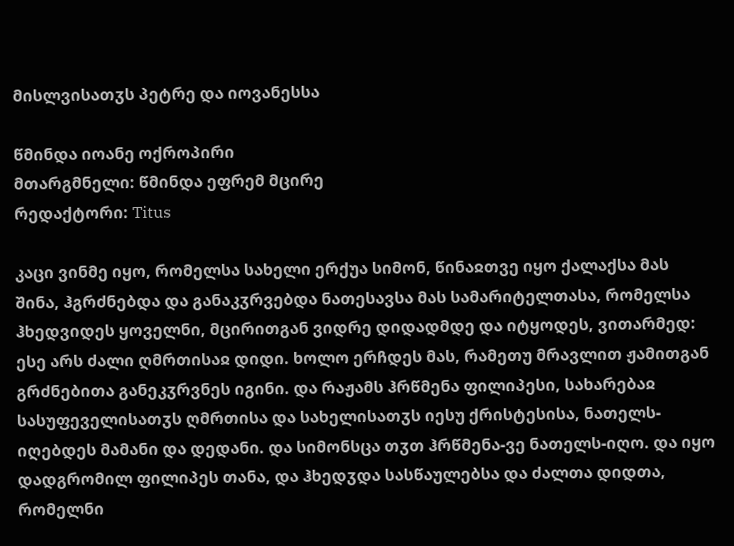მისლვისათჳს პეტრე და იოვანესსა

წმინდა იოანე ოქროპირი
მთარგმნელი: წმინდა ეფრემ მცირე
რედაქტორი: Titus

კაცი ვინმე იყო, რომელსა სახელი ერქუა სიმონ, წინაჲთვე იყო ქალაქსა მას შინა, ჰგრძნებდა და განაკჳრვებდა ნათესავსა მას სამარიტელთასა, რომელსა ჰხედვიდეს ყოველნი, მცირითგან ვიდრე დიდადმდე და იტყოდეს, ვითარმედ: ესე არს ძალი ღმრთისაჲ დიდი. ხოლო ერჩდეს მას, რამეთუ მრავლით ჟამითგან გრძნებითა განეკჳრვნეს იგინი. და რაჟამს ჰრწმენა ფილიპესი, სახარებაჲ სასუფეველისათჳს ღმრთისა და სახელისათჳს იესუ ქრისტესისა, ნათელს-იღებდეს მამანი და დედანი. და სიმონსცა თჳთ ჰრწმენა-ვე ნათელს-იღო. და იყო დადგრომილ ფილიპეს თანა, და ჰხედჳდა სასწაულებსა და ძალთა დიდთა, რომელნი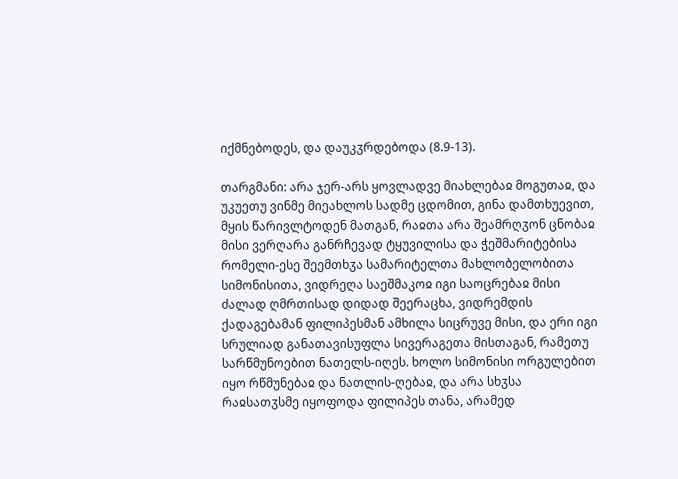იქმნებოდეს, და დაუკჳრდებოდა (8.9-13).

თარგმანი: არა ჯერ-არს ყოვლადვე მიახლებაჲ მოგუთაჲ, და უკუეთუ ვინმე მიეახლოს სადმე ცდომით, გინა დამთხუევით, მყის წარივლტოდენ მათგან, რაჲთა არა შეამრღჳონ ცნობაჲ მისი ვერღარა განრჩევად ტყუვილისა და ჭეშმარიტებისა რომელი-ესე შეემთხჳა სამარიტელთა მახლობელობითა სიმონისითა, ვიდრეღა საეშმაკოჲ იგი საოცრებაჲ მისი ძალად ღმრთისად დიდად შეერაცხა, ვიდრემდის ქადაგებამან ფილიპესმან ამხილა სიცრუვე მისი, და ერი იგი სრულიად განათავისუფლა სივერაგეთა მისთაგან, რამეთუ სარწმუნოებით ნათელს-იღეს. ხოლო სიმონისი ორგულებით იყო რწმუნებაჲ და ნათლის-ღებაჲ, და არა სხჳსა რაჲსათჳსმე იყოფოდა ფილიპეს თანა, არამედ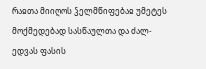რაჲთა მიიღოს ჴელმწიფებაჲ უმეტეს მოქმედებად სასწაულთა და ძალ-ედვას ფასის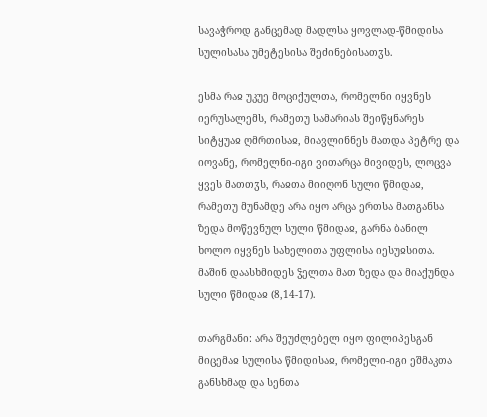სავაჭროდ განცემად მადლსა ყოვლად-წმიდისა სულისასა უმეტესისა შეძინებისათჳს.

ესმა რაჲ უკუე მოციქულთა, რომელნი იყვნეს იერუსალემს, რამეთუ სამარიას შეიწყნარეს სიტყუაჲ ღმრთისაჲ, მიავლინნეს მათდა პეტრე და იოვანე, რომელნი-იგი ვითარცა მივიდეს, ლოცვა ყვეს მათთჳს, რაჲთა მიიღონ სული წმიდაჲ, რამეთუ მუნამდე არა იყო არცა ერთსა მათგანსა ზედა მოწევნულ სული წმიდაჲ, გარნა ბანილ ხოლო იყვნეს სახელითა უფლისა იესუჲსითა. მაშინ დაასხმიდეს ჴელთა მათ ზედა და მიაქუნდა სული წმიდაჲ (8,14-17).

თარგმანი: არა შეუძლებელ იყო ფილიპესგან მიცემაჲ სულისა წმიდისაჲ, რომელი-იგი ეშმაკთა განსხმად და სენთა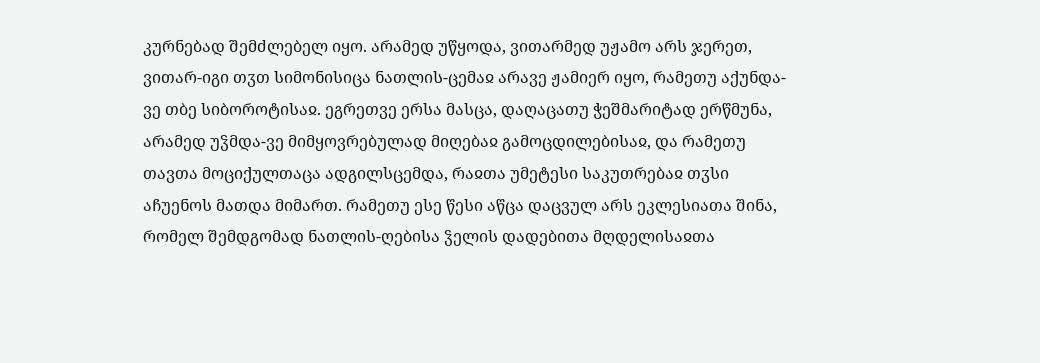კურნებად შემძლებელ იყო. არამედ უწყოდა, ვითარმედ უჟამო არს ჯერეთ, ვითარ-იგი თჳთ სიმონისიცა ნათლის-ცემაჲ არავე ჟამიერ იყო, რამეთუ აქუნდა-ვე თბე სიბოროტისაჲ. ეგრეთვე ერსა მასცა, დაღაცათუ ჭეშმარიტად ერწმუნა, არამედ უჴმდა-ვე მიმყოვრებულად მიღებაჲ გამოცდილებისაჲ, და რამეთუ თავთა მოციქულთაცა ადგილსცემდა, რაჲთა უმეტესი საკუთრებაჲ თჳსი აჩუენოს მათდა მიმართ. რამეთუ ესე წესი აწცა დაცვულ არს ეკლესიათა შინა, რომელ შემდგომად ნათლის-ღებისა ჴელის დადებითა მღდელისაჲთა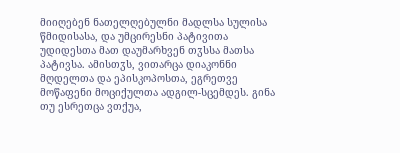მიიღებენ ნათელღებულნი მადლსა სულისა წმიდისასა, და უმცირესნი პატივითა უდიდესთა მათ დაუმარხვენ თჳსსა მათსა პატივსა. ამისთჳს, ვითარცა დიაკონნი მღდელთა და ეპისკოპოსთა, ეგრეთვე მოწაფენი მოციქულთა ადგილ-სცემდეს. გინა თუ ესრეთცა ვთქუა,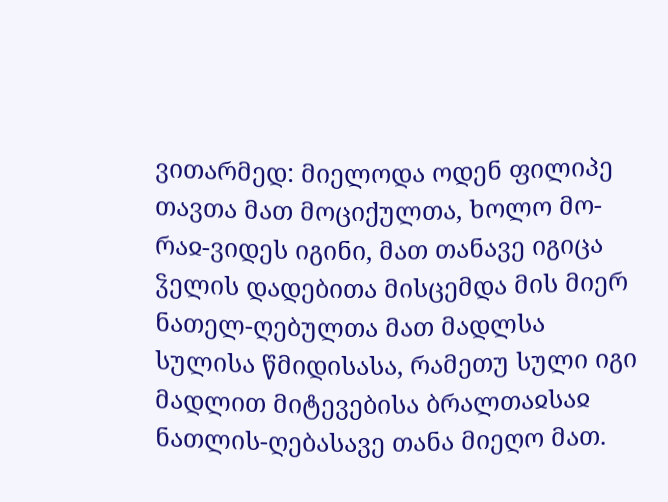ვითარმედ: მიელოდა ოდენ ფილიპე თავთა მათ მოციქულთა, ხოლო მო-რაჲ-ვიდეს იგინი, მათ თანავე იგიცა ჴელის დადებითა მისცემდა მის მიერ ნათელ-ღებულთა მათ მადლსა სულისა წმიდისასა, რამეთუ სული იგი მადლით მიტევებისა ბრალთაჲსაჲ ნათლის-ღებასავე თანა მიეღო მათ.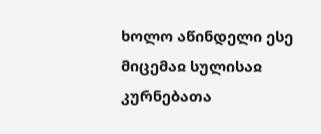ხოლო აწინდელი ესე მიცემაჲ სულისაჲ კურნებათა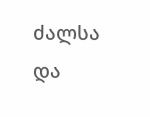ძალსა და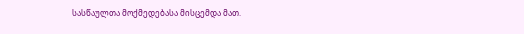სასწაულთა მოქმედებასა მისცემდა მათ.